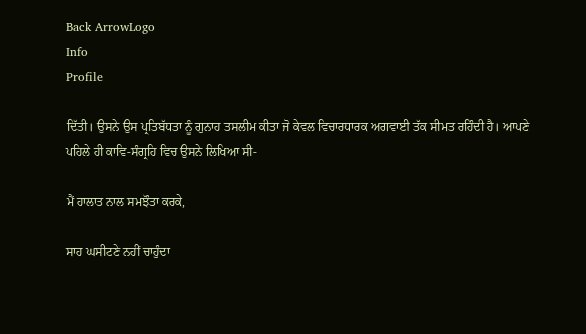Back ArrowLogo
Info
Profile

ਦਿੱਤੀ। ਉਸਨੇ ਉਸ ਪ੍ਰਤਿਬੱਧਤਾ ਨੂੰ ਗੁਨਾਹ ਤਸਲੀਮ ਕੀਤਾ ਜੋ ਕੇਵਲ ਵਿਚਾਰਧਾਰਕ ਅਗਵਾਈ ਤੱਕ ਸੀਮਤ ਰਹਿੰਦੀ ਹੈ। ਆਪਣੇ ਪਹਿਲੇ ਹੀ ਕਾਵਿ-ਸੰਗ੍ਰਹਿ ਵਿਚ ਉਸਨੇ ਲਿਖਿਆ ਸੀ-

ਮੈਂ ਹਾਲਾਤ ਨਾਲ ਸਮਝੌਤਾ ਕਰਕੇ,

ਸਾਹ ਘਸੀਟਣੇ ਨਹੀਂ ਚਾਹੁੰਦਾ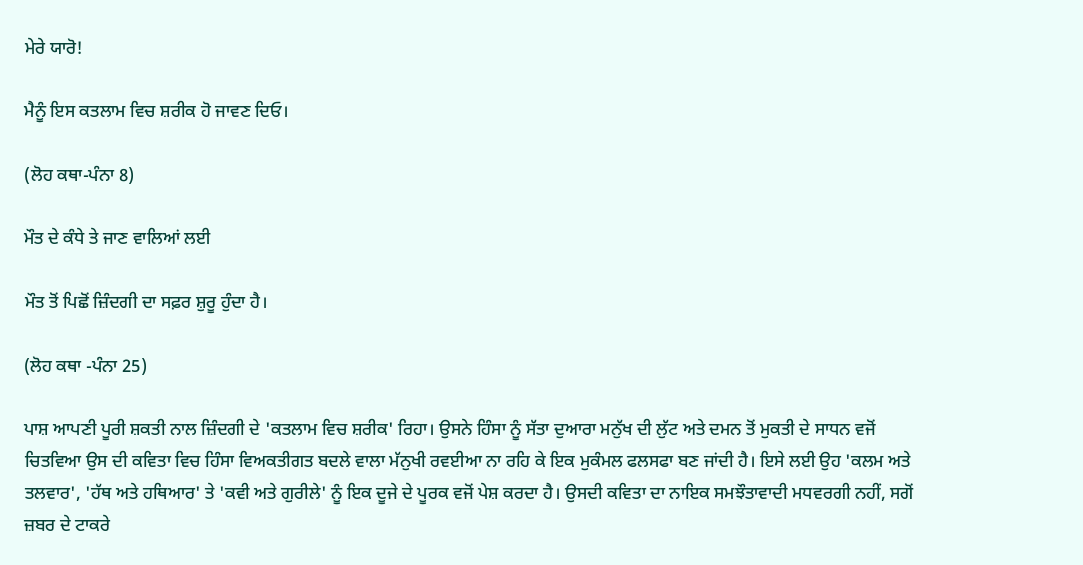ਮੇਰੇ ਯਾਰੋ!

ਮੈਨੂੰ ਇਸ ਕਤਲਾਮ ਵਿਚ ਸ਼ਰੀਕ ਹੋ ਜਾਵਣ ਦਿਓ।

(ਲੋਹ ਕਥਾ-ਪੰਨਾ 8)

ਮੌਤ ਦੇ ਕੰਧੇ ਤੇ ਜਾਣ ਵਾਲਿਆਂ ਲਈ

ਮੌਤ ਤੋਂ ਪਿਛੋਂ ਜ਼ਿੰਦਗੀ ਦਾ ਸਫ਼ਰ ਸ਼ੁਰੂ ਹੁੰਦਾ ਹੈ।

(ਲੋਹ ਕਥਾ -ਪੰਨਾ 25)

ਪਾਸ਼ ਆਪਣੀ ਪੂਰੀ ਸ਼ਕਤੀ ਨਾਲ ਜ਼ਿੰਦਗੀ ਦੇ 'ਕਤਲਾਮ ਵਿਚ ਸ਼ਰੀਕ' ਰਿਹਾ। ਉਸਨੇ ਹਿੰਸਾ ਨੂੰ ਸੱਤਾ ਦੁਆਰਾ ਮਨੁੱਖ ਦੀ ਲੁੱਟ ਅਤੇ ਦਮਨ ਤੋਂ ਮੁਕਤੀ ਦੇ ਸਾਧਨ ਵਜੋਂ ਚਿਤਵਿਆ ਉਸ ਦੀ ਕਵਿਤਾ ਵਿਚ ਹਿੰਸਾ ਵਿਅਕਤੀਗਤ ਬਦਲੇ ਵਾਲਾ ਮੱਨੁਖੀ ਰਵਈਆ ਨਾ ਰਹਿ ਕੇ ਇਕ ਮੁਕੰਮਲ ਫਲਸਫਾ ਬਣ ਜਾਂਦੀ ਹੈ। ਇਸੇ ਲਈ ਉਹ 'ਕਲਮ ਅਤੇ ਤਲਵਾਰ', 'ਹੱਥ ਅਤੇ ਹਥਿਆਰ' ਤੇ 'ਕਵੀ ਅਤੇ ਗੁਰੀਲੇ' ਨੂੰ ਇਕ ਦੂਜੇ ਦੇ ਪੂਰਕ ਵਜੋਂ ਪੇਸ਼ ਕਰਦਾ ਹੈ। ਉਸਦੀ ਕਵਿਤਾ ਦਾ ਨਾਇਕ ਸਮਝੌਤਾਵਾਦੀ ਮਧਵਰਗੀ ਨਹੀਂ, ਸਗੋਂ ਜ਼ਬਰ ਦੇ ਟਾਕਰੇ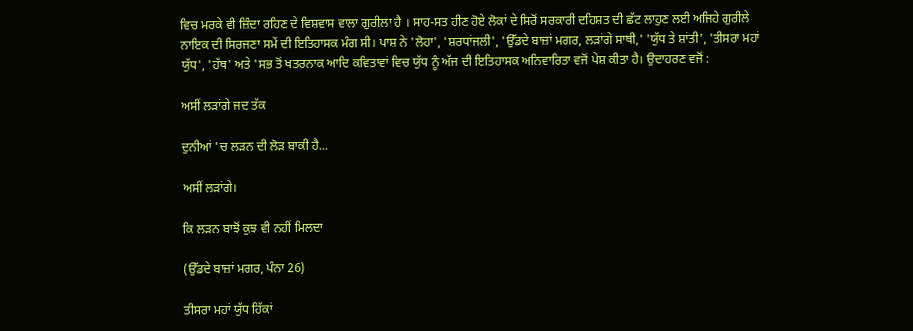ਵਿਚ ਮਰਕੇ ਵੀ ਜ਼ਿੰਦਾ ਰਹਿਣ ਦੇ ਵਿਸ਼ਵਾਸ ਵਾਲਾ ਗੁਰੀਲਾ ਹੈ । ਸਾਹ-ਸਤ ਹੀਣ ਹੋਏ ਲੋਕਾਂ ਦੇ ਸਿਰੋਂ ਸਰਕਾਰੀ ਦਹਿਸ਼ਤ ਦੀ ਛੱਟ ਲਾਹੁਣ ਲਈ ਅਜਿਹੇ ਗੁਰੀਲੇ ਨਾਇਕ ਦੀ ਸਿਰਜਣਾ ਸਮੇਂ ਦੀ ਇਤਿਹਾਸਕ ਮੰਗ ਸੀ। ਪਾਸ਼ ਨੇ 'ਲੋਹਾ', 'ਸ਼ਰਧਾਂਜਲੀ', 'ਉੱਡਦੇ ਬਾਜ਼ਾਂ ਮਗਰ, ਲੜਾਂਗੇ ਸਾਥੀ,' 'ਯੁੱਧ ਤੇ ਸ਼ਾਂਤੀ', 'ਤੀਸਰਾ ਮਹਾਂ ਯੁੱਧ', 'ਹੱਥ' ਅਤੇ 'ਸਭ ਤੋਂ ਖਤਰਨਾਕ ਆਦਿ ਕਵਿਤਾਵਾਂ ਵਿਚ ਯੁੱਧ ਨੂੰ ਅੱਜ ਦੀ ਇਤਿਹਾਸਕ ਅਨਿਵਾਰਿਤਾ ਵਜੋਂ ਪੇਸ਼ ਕੀਤਾ ਹੈ। ਉਦਾਹਰਣ ਵਜੋਂ :

ਅਸੀਂ ਲੜਾਂਗੇ ਜਦ ਤੱਕ

ਦੁਨੀਆਂ 'ਚ ਲੜਨ ਦੀ ਲੋੜ ਬਾਕੀ ਹੈ...

ਅਸੀਂ ਲੜਾਂਗੇ।

ਕਿ ਲੜਨ ਬਾਝੋਂ ਕੁਝ ਵੀ ਨਹੀਂ ਮਿਲਦਾ

(ਉੱਡਦੇ ਬਾਜ਼ਾਂ ਮਗਰ, ਪੰਨਾ 26)

ਤੀਸਰਾ ਮਹਾਂ ਯੁੱਧ ਹਿੱਕਾਂ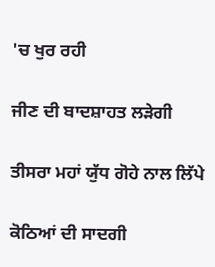'ਚ ਖੁਰ ਰਹੀ

ਜੀਣ ਦੀ ਬਾਦਸ਼ਾਹਤ ਲੜੇਗੀ

ਤੀਸਰਾ ਮਹਾਂ ਯੁੱਧ ਗੋਹੇ ਨਾਲ ਲਿੱਪੇ

ਕੋਠਿਆਂ ਦੀ ਸਾਦਗੀ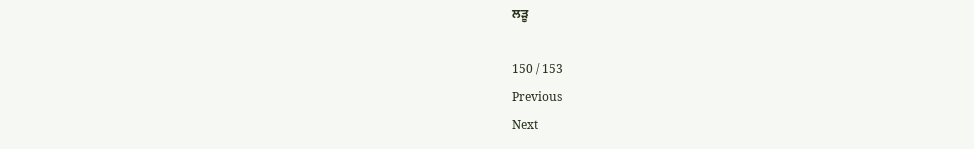ਲੜੂ

150 / 153
Previous
Next